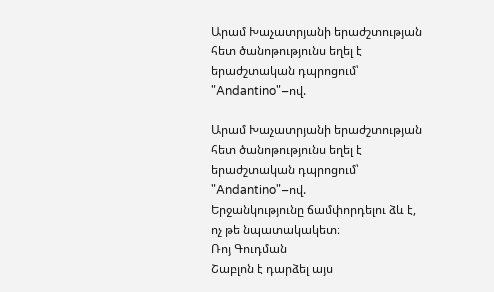Արամ Խաչատրյանի երաժշտության հետ ծանոթությունս եղել է երաժշտական դպրոցում՝ "Andantino"–ով.

Արամ Խաչատրյանի երաժշտության հետ ծանոթությունս եղել է երաժշտական դպրոցում՝ "Andantino"–ով.
Երջանկությունը ճամփորդելու ձև է, ոչ թե նպատակակետ։
Ռոյ Գուդման
Շաբլոն է դարձել այս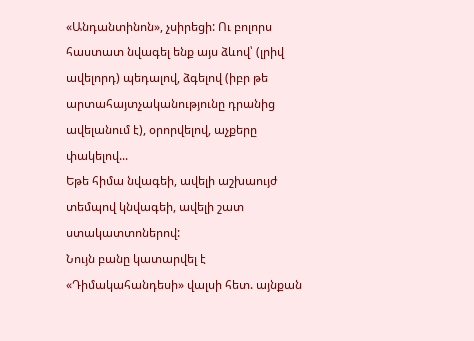«Անդանտինոն», չսիրեցի: Ու բոլորս հաստատ նվագել ենք այս ձևով՝ (լրիվ ավելորդ) պեդալով, ձգելով (իբր թե արտահայտչականությունը դրանից ավելանում է), օրորվելով, աչքերը փակելով...
Եթե հիմա նվագեի, ավելի աշխաույժ տեմպով կնվագեի, ավելի շատ ստակատտոներով:
Նույն բանը կատարվել է «Դիմակահանդեսի» վալսի հետ. այնքան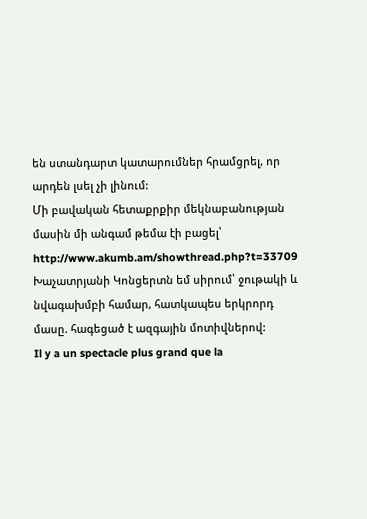են ստանդարտ կատարումներ հրամցրել, որ արդեն լսել չի լինում:
Մի բավական հետաքրքիր մեկնաբանության մասին մի անգամ թեմա էի բացել՝
http://www.akumb.am/showthread.php?t=33709
Խաչատրյանի Կոնցերտն եմ սիրում՝ ջութակի և նվագախմբի համար, հատկապես երկրորդ մասը. հագեցած է ազգային մոտիվներով:
Il y a un spectacle plus grand que la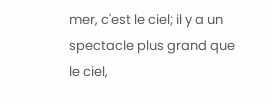mer, c'est le ciel; il y a un spectacle plus grand que le ciel,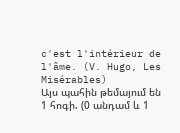c'est l'intérieur de l'âme. (V. Hugo, Les Misérables)
Այս պահին թեմայում են 1 հոգի. (0 անդամ և 1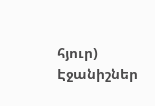հյուր)
Էջանիշներ